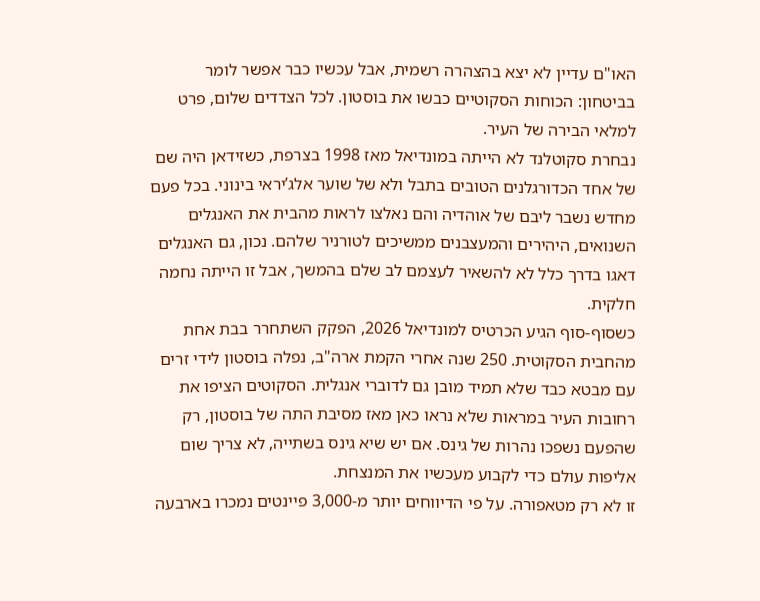האו"ם עדיין לא יצא בהצהרה רשמית, אבל עכשיו כבר אפשר לומר בביטחון: הכוחות הסקוטיים כבשו את בוסטון. לכל הצדדים שלום, פרט למלאי הבירה של העיר.
נבחרת סקוטלנד לא הייתה במונדיאל מאז 1998 בצרפת, כשזידאן היה שם של אחד הכדורגלנים הטובים בתבל ולא של שוער אלג’יראי בינוני. בכל פעם מחדש נשבר ליבם של אוהדיה והם נאלצו לראות מהבית את האנגלים השנואים, היהירים והמעצבנים ממשיכים לטורניר שלהם. נכון, גם האנגלים דאגו בדרך כלל לא להשאיר לעצמם לב שלם בהמשך, אבל זו הייתה נחמה חלקית.
כשסוף-סוף הגיע הכרטיס למונדיאל 2026, הפקק השתחרר בבת אחת מהחבית הסקוטית. 250 שנה אחרי הקמת ארה"ב, נפלה בוסטון לידי זרים עם מבטא כבד שלא תמיד מובן גם לדוברי אנגלית. הסקוטים הציפו את רחובות העיר במראות שלא נראו כאן מאז מסיבת התה של בוסטון, רק שהפעם נשפכו נהרות של גינס. אם יש שיא גינס בשתייה, לא צריך שום אליפות עולם כדי לקבוע מעכשיו את המנצחת.
זו לא רק מטאפורה. על פי הדיווחים יותר מ-3,000 פיינטים נמכרו בארבעה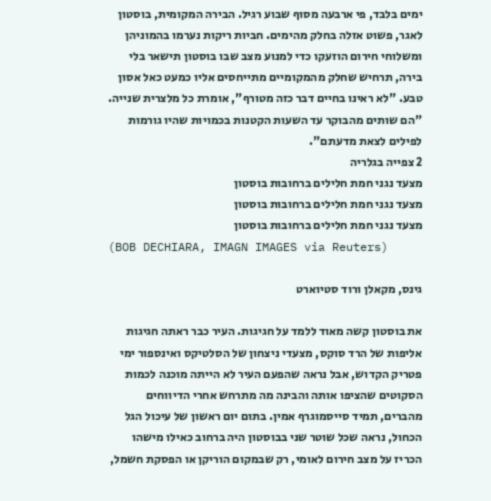ימים בלבד, פי ארבעה מסוף שבוע רגיל. הבירה המקומית, בוסטון לאגר, פשוט אזלה בחלק מהימים. חביות ריקות נערמו בהמוניהן ומשלוחי חירום הוזעקו כדי למנוע מצב שבו בוסטון תישאר בלי בירה, תרחיש שחלק מהמקומיים מתייחסים אליו כמעט כאל אסון טבע. "לא ראינו בחיים דבר כזה מטורף", אומרת כל מלצרית שנייה. "הם שותים מהבוקר עד השעות הקטנות בכמויות שהיו גורמות לפילים לצאת מדעתם".
2 צפייה בגלריה
מצעד נגני חמת חלילים ברחובות בוסטון
מצעד נגני חמת חלילים ברחובות בוסטון
מצעד נגני חמת חלילים ברחובות בוסטון
(BOB DECHIARA, IMAGN IMAGES via Reuters)

גינס, מקאלן ורוד סטיוארט

את בוסטון קשה מאוד ללמד על חגיגות. העיר כבר ראתה חגיגות אליפות של הרד סוקס, מצעדי ניצחון של הסלטיקס ואינספור ימי פטריק הקדוש, אבל נראה שהפעם העיר לא הייתה מוכנה לכמות הסקוטים שהציפו אותה והבינה מה מתרחש אחרי הדיווחים מהברים, תמיד סייסמוגרף אמין. בתום יום ראשון של עיכול הגל הכחול, נראה שכל שוטר שני בבוסטון היה ברחוב כאילו מישהו הכריז על מצב חירום לאומי, רק שבמקום הוריקן או הפסקת חשמל,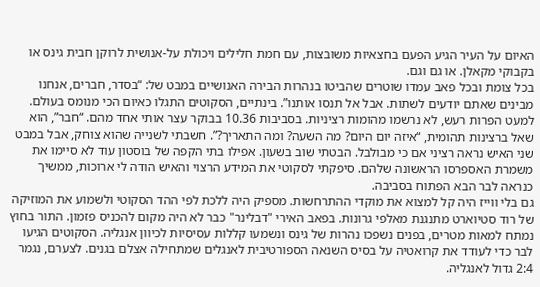האיום על העיר הגיע הפעם בחצאיות משובצות, עם חמת חלילים ויכולת על-אנושית לרוקן חבית גינס או בקבוקי מקאלן. או גם וגם.
בכל צומת ובכל פאב עמדו שוטרים שהביטו בנהרות הבירה האנושיים במבט של: “בסדר, חברים, אנחנו מבינים שאתם יודעים לשתות. אבל אל תנסו אותנו”. בינתיים, הסקוטים התגלו כאיום הכי מנומס בעולם. למעט הפרות רעש, לא נרשמו מהומות רציניות. בסביבות 10.36 בבוקר עצר אותי אחד מהם. “חבר”, הוא שאל ברצינות תהומית, “איזה יום היום? מה השעה? ומה התאריך?”. חשבתי לשנייה שהוא צוחק, אבל במבט שני האיש נראה רציני אם כי מבולבל. הבטתי שוב בשעון. אפילו בתי הקפה של בוסטון עוד לא סיימו את משמרת האספרסו הראשונה שלהם. סיפקתי לסקוטי את המידע הרצוי והאיש הודה לי ארוכות, ממשיך כנראה לבר הבא הפתוח בסביבה.
גם בלי ווייז היה קל למצוא את מוקדי ההתרחשות. מספיק היה ללכת לפי ההד הסקוטי ולשמוע את המוזיקה של רוד סטיוארט מתנגנת מאלפי גרונות. בפאב האירי "דבלינר" כבר לא היה מקום להכניס פזמון. התור בחוץ נמתח למאות מטרים, בפנים נשפכו נהרות של גינס ונשמעו קללות עסיסיות לכיוון אנגליה. הסקוטים הגיעו לבר כדי לעודד את קרואטיה על בסיס השנאה הספורטיבית לאנגלים שמתחילה אצלם בגנים. לצערם, נגמר 2:4 גדול לאנגליה.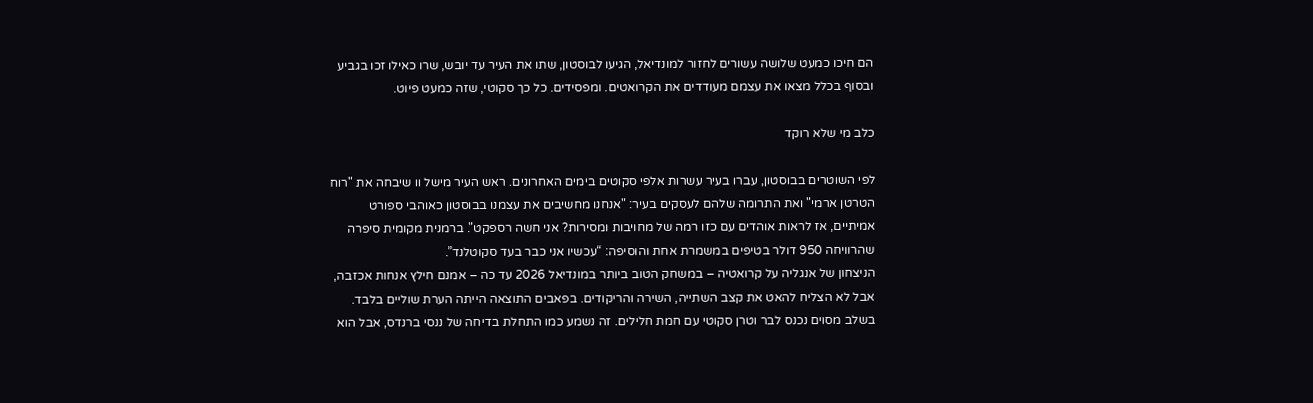הם חיכו כמעט שלושה עשורים לחזור למונדיאל, הגיעו לבוסטון, שתו את העיר עד יובש, שרו כאילו זכו בגביע ובסוף בכלל מצאו את עצמם מעודדים את הקרואטים. ומפסידים. כל כך סקוטי, שזה כמעט פיוט.

כלב מי שלא רוקד

לפי השוטרים בבוסטון, עברו בעיר עשרות אלפי סקוטים בימים האחרונים. ראש העיר מישל וו שיבחה את "רוח הטרטן ארמי" ואת התרומה שלהם לעסקים בעיר: "אנחנו מחשיבים את עצמנו בבוסטון כאוהבי ספורט אמיתיים, אז לראות אוהדים עם כזו רמה של מחויבות ומסירות? אני חשה רספקט". ברמנית מקומית סיפרה שהרוויחה 950 דולר בטיפים במשמרת אחת והוסיפה: “עכשיו אני כבר בעד סקוטלנד”.
הניצחון של אנגליה על קרואטיה – במשחק הטוב ביותר במונדיאל 2026 עד כה – אמנם חילץ אנחות אכזבה, אבל לא הצליח להאט את קצב השתייה, השירה והריקודים. בפאבים התוצאה הייתה הערת שוליים בלבד. בשלב מסוים נכנס לבר וטרן סקוטי עם חמת חלילים. זה נשמע כמו התחלת בדיחה של ננסי ברנדס, אבל הוא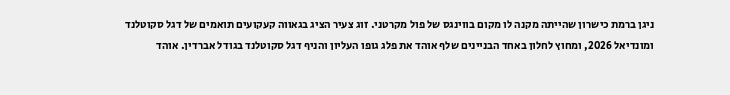ניגן ברמת כישרון שהייתה מקנה לו מקום בווינגס של פול מקרטני. זוג צעיר הציג בגאווה קעקועים תואמים של דגל סקוטלנד ומונדיאל 2026, ומחוץ לחלון באחד הבניינים שלף אוהד את פלג גופו העליון והניף דגל סקוטלנד בגודל אברדין. אוהד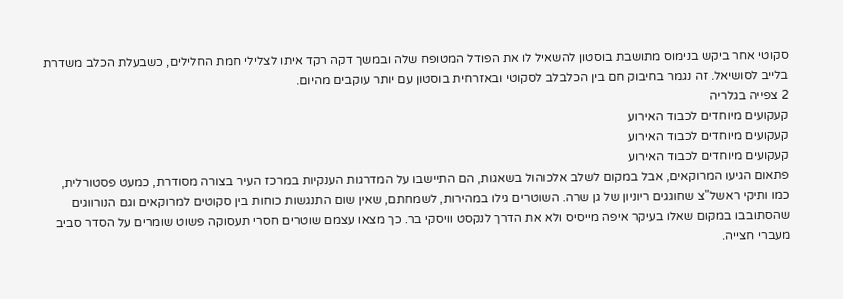סקוטי אחר ביקש בנימוס מתושבת בוסטון להשאיל לו את הפודל המטופח שלה ובמשך דקה רקד איתו לצלילי חמת החלילים, כשבעלת הכלב משדרת בלייב לסושיאל. זה נגמר בחיבוק חם בין הכלבלב לסקוטי ובאזרחית בוסטון עם יותר עוקבים מהיום.
2 צפייה בגלריה
קעקועים מיוחדים לכבוד האירוע
קעקועים מיוחדים לכבוד האירוע
קעקועים מיוחדים לכבוד האירוע
פתאום הגיעו המרוקאים, אבל במקום לשלב אלכוהול בשאגות, הם התיישבו על המדרגות הענקיות במרכז העיר בצורה מסודרת, כמעט פסטורלית, כמו ותיקי ראשל"צ שחוגגים ריוניון של גן שרה. השוטרים גילו במהירות, לשמחתם, שאין שום התנגשות כוחות בין סקוטים למרוקאים וגם הנורווגים שהסתובבו במקום שאלו בעיקר איפה מייסיס ולא את הדרך לנקסט וויסקי בר. כך מצאו עצמם שוטרים חסרי תעסוקה פשוט שומרים על הסדר סביב מעברי חצייה.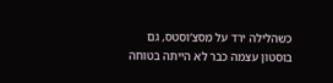כשהלילה ירד על מסצ’וסטס, גם בוסטון עצמה כבר לא הייתה בטוחה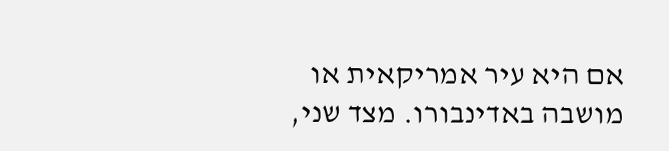אם היא עיר אמריקאית או מושבה באדינבורו. מצד שני,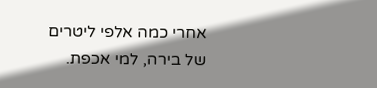אחרי כמה אלפי ליטרים של בירה, למי אכפת.